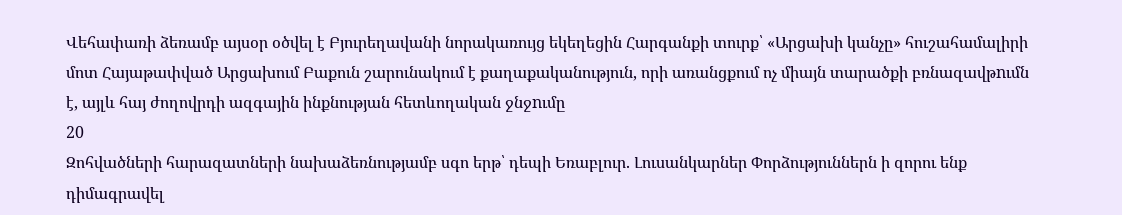Վեհափառի ձեռամբ այսօր օծվել է Բյուրեղավանի նորակառույց եկեղեցին Հարգանքի տուրք՝ «Արցախի կանչը» հուշահամալիրի մոտ Հայաթափված Արցախում Բաքուն շարունակում է քաղաքականություն, որի առանցքում ոչ միայն տարածքի բռնազավթnւմն է, այլև հայ ժողովրդի ազգային ինքնության հետևողական ջնջnւմը
20
Զոհվածների հարազատների նախաձեռնությամբ սգո երթ՝ դեպի Եռաբլուր. Լուսանկարներ Փորձություններն ի զորու ենք դիմագրավել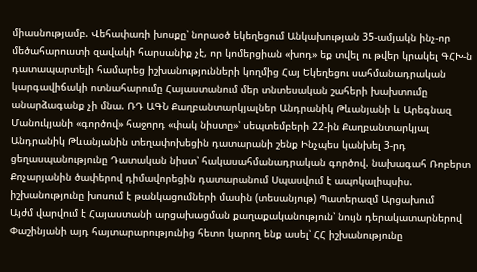միասնությամբ. Վեհափառի խոսքը՝ նորաօծ եկեղեցում Անկախության 35-ամյակն ինչ-որ մեծահարուստի զավակի հարսանիք չէ, որ կոմերցիան «խոդ» եք տվել ու թվեր կրակել ԳՀԽ-ն դատապարտելի համարեց իշխանությունների կողմից Հայ Եկեղեցու սահմանադրական կարգավիճակի ոտնահարումը Հայաստանում մեր տնտեսական շահերի խախտումը անարձագանք չի մնա. ՌԴ ԱԳՆ Քաղբանտարկյալներ Անդրանիկ Թևանյանի և Արեգնազ Մանուկյանի «գործով» հաջորդ «փակ նիստը»՝ սեպտեմբերի 22-ին Քաղբանտարկյալ Անդրանիկ Թևանյանին տեղափոխեցին դատարանի շենք Ինչպես կանխել 3-րդ ցեղասպանությունը Դատական նիստ՝ հակասահմանադրական գործով. նախագահ Ռոբերտ Քոչարյանին ծափերով դիմավորեցին դատարանում Սպասվում է ապոկալիպսիս. իշխանությունը խոսում է թանկացումների մասին (տեսանյութ) Պատերազմ Արցախում
Այժմ վարվում է Հայաստանի արցախացման քաղաքականություն՝ նույն դերակատարներով Փաշինյանի այդ հայտարարությունից հետո կարող ենք ասել՝ ՀՀ իշխանությունը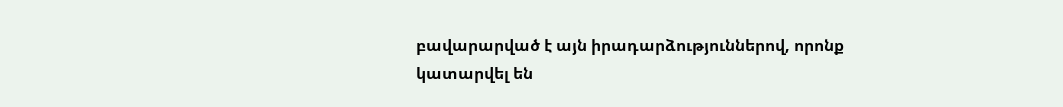բավարարված է այն իրադարձություններով, որոնք կատարվել են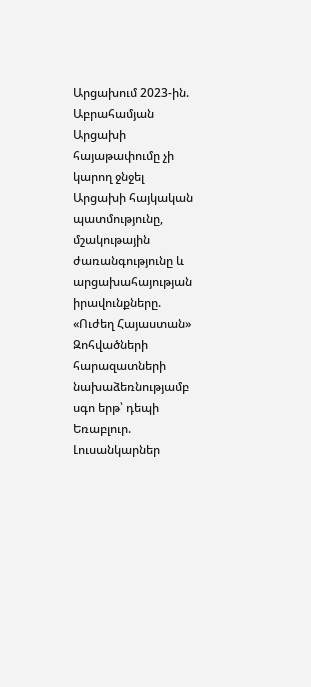Արցախում 2023-ին. Աբրահամյան Արցախի հայաթափումը չի կարող ջնջել Արցախի հայկական պատմությունը, մշակութային ժառանգությունը և արցախահայության իրավունքները. «Ուժեղ Հայաստան» Զոհվածների հարազատների նախաձեռնությամբ սգո երթ՝ դեպի Եռաբլուր. Լուսանկարներ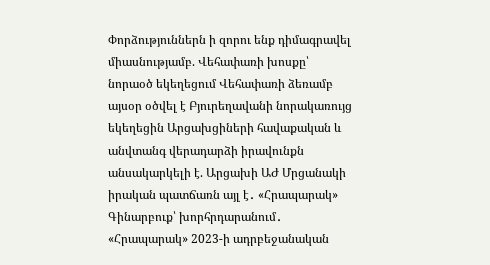Փորձություններն ի զորու ենք դիմագրավել միասնությամբ. Վեհափառի խոսքը՝ նորաօծ եկեղեցում Վեհափառի ձեռամբ այսօր օծվել է Բյուրեղավանի նորակառույց եկեղեցին Արցախցիների հավաքական և անվտանգ վերադարձի իրավունքն անսակարկելի է. Արցախի ԱԺ Մրցանակի իրական պատճառն այլ է․ «Հրապարակ» Գինարբուք՝ խորհրդարանում․ «Հրապարակ» 2023-ի ադրբեջանական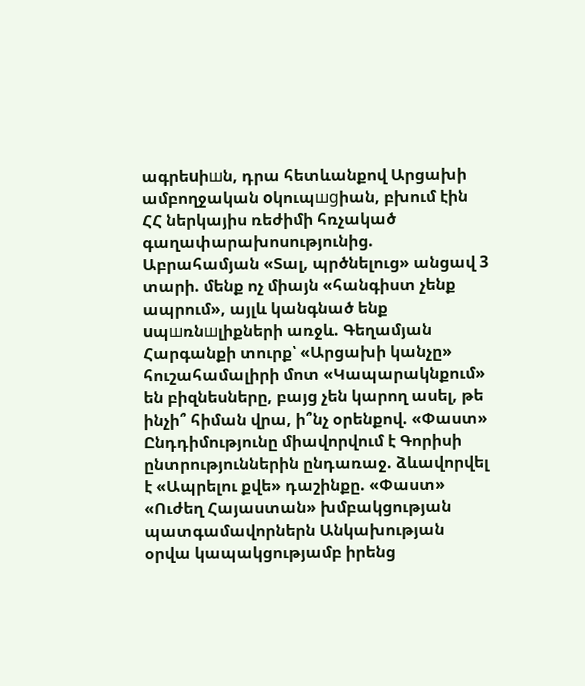ագրեuիшն, դրա հետևանքով Արցախի ամբողջական oկուպшgիան, բխում էին ՀՀ ներկայիս ռեժիմի հռչակած գաղափարախոսությունից. Աբրահամյան «Տալ, պրծնելուց» անցավ 3 տարի. մենք ոչ միայն «հանգիստ չենք ապրում», այլև կանգնած ենք uպшռնшլիքների առջև. Գեղամյան Հարգանքի տուրք՝ «Արցախի կանչը» հուշահամալիրի մոտ «Կապարակնքում» են բիզնեսները, բայց չեն կարող ասել, թե ինչի՞ հիման վրա, ի՞նչ օրենքով. «Փաստ» Ընդդիմությունը միավորվում է Գորիսի ընտրություններին ընդառաջ. ձևավորվել է «Ապրելու քվե» դաշինքը. «Փաստ» «Ուժեղ Հայաստան» խմբակցության պատգամավորներն Անկախության օրվա կապակցությամբ իրենց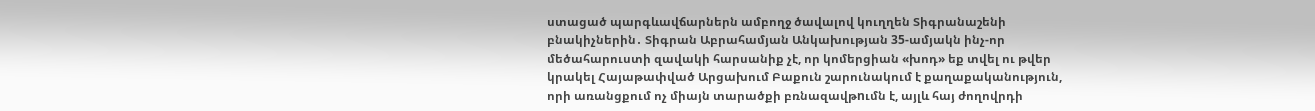ստացած պարգևավճարներն ամբողջ ծավալով կուղղեն Տիգրանաշենի բնակիչներին․ Տիգրան Աբրահամյան Անկախության 35-ամյակն ինչ-որ մեծահարուստի զավակի հարսանիք չէ, որ կոմերցիան «խոդ» եք տվել ու թվեր կրակել Հայաթափված Արցախում Բաքուն շարունակում է քաղաքականություն, որի առանցքում ոչ միայն տարածքի բռնազավթnւմն է, այլև հայ ժողովրդի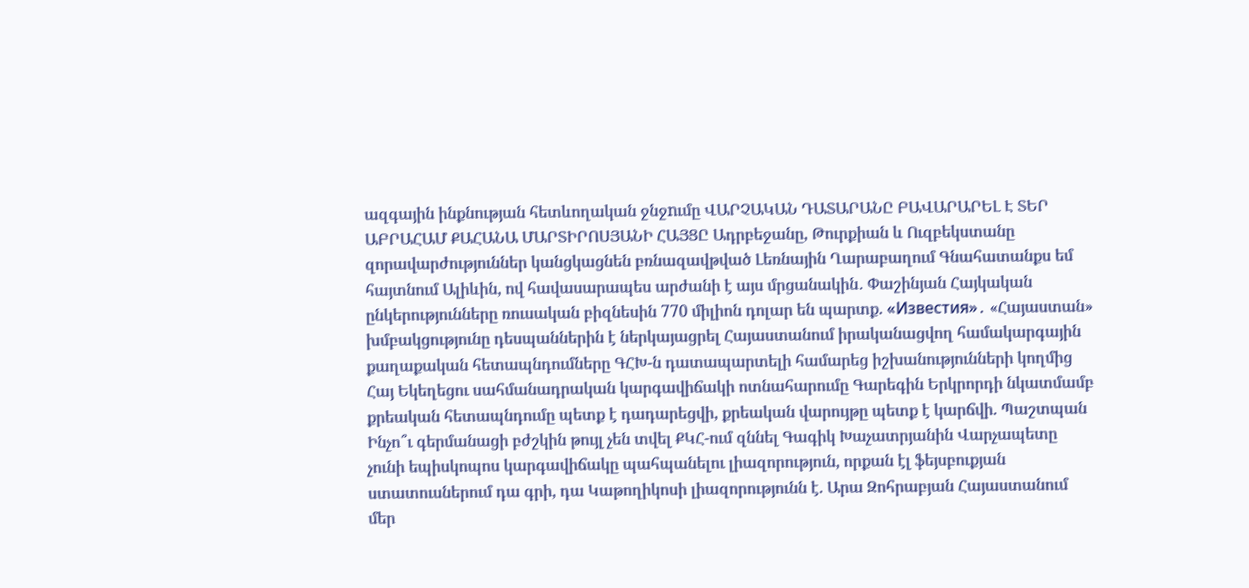ազգային ինքնության հետևողական ջնջnւմը ՎԱՐՉԱԿԱՆ ԴԱՏԱՐԱՆԸ ԲԱՎԱՐԱՐԵԼ Է ՏԵՐ ԱԲՐԱՀԱՄ ՔԱՀԱՆԱ ՄԱՐՏԻՐՈՍՅԱՆԻ ՀԱՅՑԸ Ադրբեջանը, Թուրքիան և Ուզբեկստանը զորավարժություններ կանցկացնեն բռնազավթված Լեռնային Ղարաբաղում Գնահատանքս եմ հայտնում Ալիևին, ով հավասարապես արժանի է այս մրցանակին․ Փաշինյան Հայկական ընկերությունները ռուսական բիզնեսին 770 միլիոն դոլար են պարտք. «Известия»․ «Հայաստան» խմբակցությունը դեսպաններին է ներկայացրել Հայաստանում իրականացվող համակարգային քաղաքական հետապնդումները ԳՀԽ-ն դատապարտելի համարեց իշխանությունների կողմից Հայ Եկեղեցու սահմանադրական կարգավիճակի ոտնահարումը Գարեգին Երկրորդի նկատմամբ քրեական հետապնդումը պետք է դադարեցվի, քրեական վարույթը պետք է կարճվի. Պաշտպան Ինչո՞ւ գերմանացի բժշկին թույլ չեն տվել ՔԿՀ-ում զննել Գագիկ Խաչատրյանին Վարչապետը չունի եպիսկոպոս կարգավիճակը պահպանելու լիազորություն, որքան էլ ֆեյսբուքյան ստատուսներում դա գրի, դա Կաթողիկոսի լիազորությունն է. Արա Զոհրաբյան Հայաստանում մեր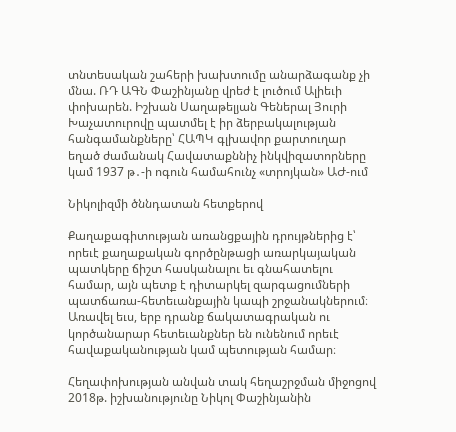տնտեսական շահերի խախտումը անարձագանք չի մնա. ՌԴ ԱԳՆ Փաշինյանը վրեժ է լուծում Ալիեւի փոխարեն. Իշխան Սաղաթելյան Գեներալ Յուրի Խաչատուրովը պատմել է իր ձերբակալության հանգամանքները՝ ՀԱՊԿ գլխավոր քարտուղար եղած ժամանակ Հավատաքննիչ ինկվիզատորները կամ 1937 թ․-ի ոգուն համահունչ «տրոյկան» ԱԺ-ում

Նիկոլիզմի ծննդատան հետքերով

Քաղաքագիտության առանցքային դրույթներից է՝ որեւէ քաղաքական գործընթացի առարկայական պատկերը ճիշտ հասկանալու եւ գնահատելու համար, այն պետք է դիտարկել զարգացումների պատճառա-հետեւանքային կապի շրջանակներում։ Առավել եւս, երբ դրանք ճակատագրական ու կործանարար հետեւանքներ են ունենում որեւէ հավաքականության կամ պետության համար։

Հեղափոխության անվան տակ հեղաշրջման միջոցով 2018թ. իշխանությունը Նիկոլ Փաշինյանին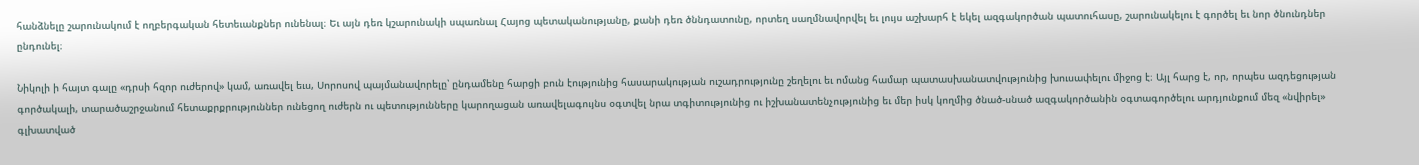հանձնելը շարունակում է ողբերգական հետեւանքներ ունենալ։ Եւ այն դեռ կշարունակի սպառնալ Հայոց պետականությանը, քանի դեռ ծննդատունը, որտեղ սաղմնավորվել եւ լույս աշխարհ է եկել ազգակործան պատուհասը, շարունակելու է գործել եւ նոր ծնունդներ ընդունել։

Նիկոլի ի հայտ գալը «դրսի հզոր ուժերով» կամ, առավել եւս, Սորոսով պայմանավորելը՝ ընդամենը հարցի բուն էությունից հասարակության ուշադրությունը շեղելու եւ ոմանց համար պատասխանատվությունից խուսափելու միջոց է։ Այլ հարց է, որ, որպես ազդեցության գործակալի, տարածաշրջանում հետաքրքրություններ ունեցող ուժերն ու պետությունները կարողացան առավելագույնս օգտվել նրա տգիտությունից ու իշխանատենչությունից եւ մեր իսկ կողմից ծնած-սնած ազգակործանին օգտագործելու արդյունքում մեզ «նվիրել» գլխատված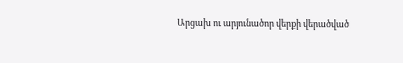Արցախ ու արյունածոր վերքի վերածված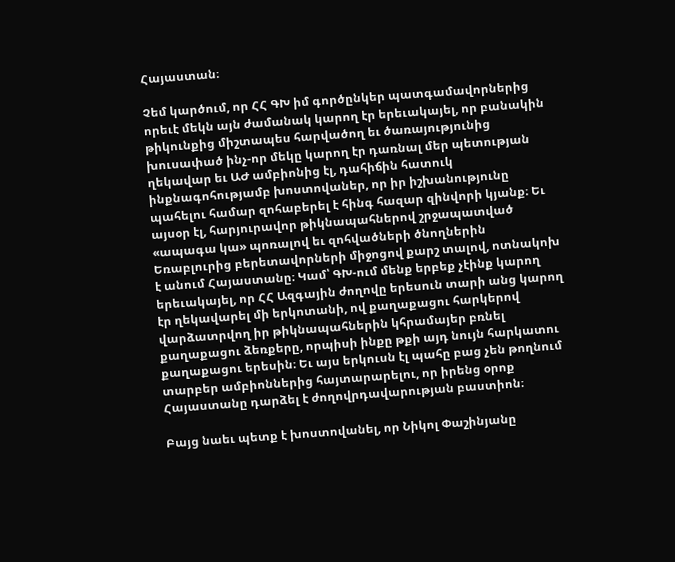Հայաստան։

Չեմ կարծում, որ ՀՀ ԳԽ իմ գործընկեր պատգամավորներից որեւէ մեկն այն ժամանակ կարող էր երեւակայել, որ բանակին թիկունքից միշտապես հարվածող եւ ծառայությունից խուսափած ինչ-որ մեկը կարող էր դառնալ մեր պետության ղեկավար եւ ԱԺ ամբիոնից էլ, դահիճին հատուկ ինքնագոհությամբ խոստովաներ, որ իր իշխանությունը պահելու համար զոհաբերել է հինգ հազար զինվորի կյանք։ Եւ այսօր էլ, հարյուրավոր թիկնապահներով շրջապատված «ապագա կա» պոռալով եւ զոհվածների ծնողներին Եռաբլուրից բերետավորների միջոցով քարշ տալով, ոտնակոխ է անում Հայաստանը։ Կամ՝ ԳԽ-ում մենք երբեք չէինք կարող երեւակայել, որ ՀՀ Ազգային ժողովը երեսուն տարի անց կարող էր ղեկավարել մի երկոտանի, ով քաղաքացու հարկերով վարձատրվող իր թիկնապահներին կհրամայեր բռնել քաղաքացու ձեռքերը, որպիսի ինքը թքի այդ նույն հարկատու քաղաքացու երեսին։ Եւ այս երկուսն էլ պահը բաց չեն թողնում տարբեր ամբիոններից հայտարարելու, որ իրենց օրոք Հայաստանը դարձել է ժողովրդավարության բաստիոն։

Բայց նաեւ պետք է խոստովանել, որ Նիկոլ Փաշինյանը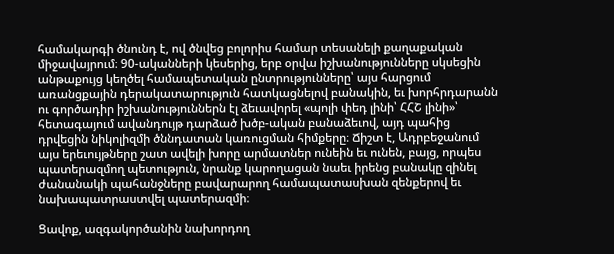համակարգի ծնունդ է, ով ծնվեց բոլորիս համար տեսանելի քաղաքական միջավայրում։ 90-ականների կեսերից, երբ օրվա իշխանությունները սկսեցին անթաքույց կեղծել համապետական ընտրությունները՝ այս հարցում առանցքային դերակատարություն հատկացնելով բանակին, եւ խորհրդարանն ու գործադիր իշխանություններն էլ ձեւավորել «պոլի փեդ լինի՝ ՀՀՇ լինի»՝ հետագայում ավանդույթ դարձած խծբ-ական բանաձեւով, այդ պահից դրվեցին նիկոլիզմի ծննդատան կառուցման հիմքերը։ Ճիշտ է, Ադրբեջանում այս երեւույթները շատ ավելի խորը արմատներ ունեին եւ ունեն, բայց, որպես պատերազմող պետություն, նրանք կարողացան նաեւ իրենց բանակը զինել ժանանակի պահանջները բավարարող համապատասխան զենքերով եւ նախապատրաստվել պատերազմի։

Ցավոք, ազգակործանին նախորդող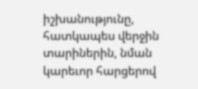իշխանությունը, հատկապես վերջին տարիներին, նման կարեւոր հարցերով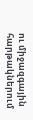ու միջազգային հարթակներում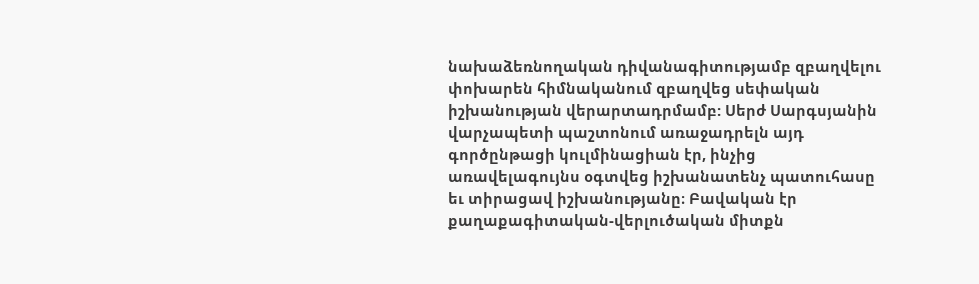նախաձեռնողական դիվանագիտությամբ զբաղվելու փոխարեն հիմնականում զբաղվեց սեփական իշխանության վերարտադրմամբ: Սերժ Սարգսյանին վարչապետի պաշտոնում առաջադրելն այդ գործընթացի կուլմինացիան էր, ինչից առավելագույնս օգտվեց իշխանատենչ պատուհասը եւ տիրացավ իշխանությանը։ Բավական էր քաղաքագիտական-վերլուծական միտքն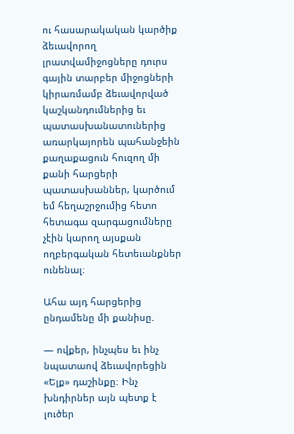ու հասարակական կարծիք ձեւավորող լրատվամիջոցները դուրս գային տարբեր միջոցների կիրառմամբ ձեւավորված կաշկանդումներից եւ պատասխանատուներից առարկայորեն պահանջեին քաղաքացուն հուզող մի քանի հարցերի պատասխաններ, կարծում եմ հեղաշրջումից հետո հետագա զարգացումները չէին կարող այսքան ողբերգական հետեւանքներ ունենալ։

Ահա այդ հարցերից ընդամենը մի քանիսը.

— ովքեր, ինչպես եւ ինչ նպատաով ձեւավորեցին «Ելք» դաշինքը։ Ինչ խնդիրներ այն պետք է լուծեր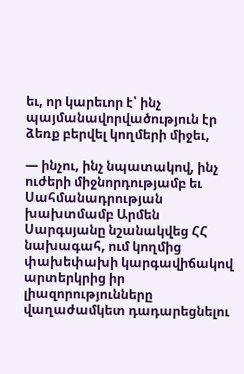եւ, որ կարեւոր է՝ ինչ պայմանավորվածություն էր ձեռք բերվել կողմերի միջեւ,

— ինչու, ինչ նպատակով, ինչ ուժերի միջնորդությամբ եւ Սահմանադրության խախտմամբ Արմեն Սարգսյանը նշանակվեց ՀՀ նախագահ, ում կողմից փախեփախի կարգավիճակով արտերկրից իր լիազորությունները վաղաժամկետ դադարեցնելու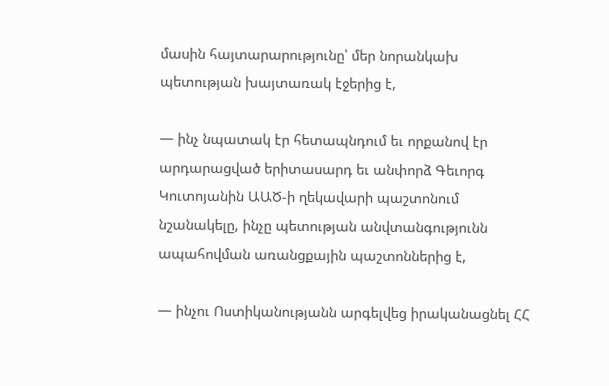մասին հայտարարությունը՝ մեր նորանկախ պետության խայտառակ էջերից է,

— ինչ նպատակ էր հետապնդում եւ որքանով էր արդարացված երիտասարդ եւ անփորձ Գեւորգ Կուտոյանին ԱԱԾ-ի ղեկավարի պաշտոնում նշանակելը, ինչը պետության անվտանգությունն ապահովման առանցքային պաշտոններից է,

— ինչու Ոստիկանությանն արգելվեց իրականացնել ՀՀ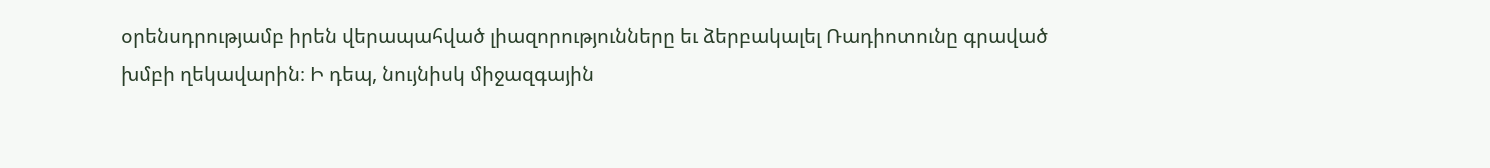օրենսդրությամբ իրեն վերապահված լիազորությունները եւ ձերբակալել Ռադիոտունը գրաված խմբի ղեկավարին։ Ի դեպ, նույնիսկ միջազգային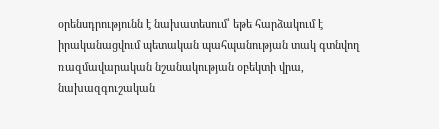օրենսդրությունն է նախատեսում՝ եթե հարձակում է իրականացվում պետական պահպանության տակ գտնվող ռազմավարական նշանակության օբեկտի վրա, նախազգուշական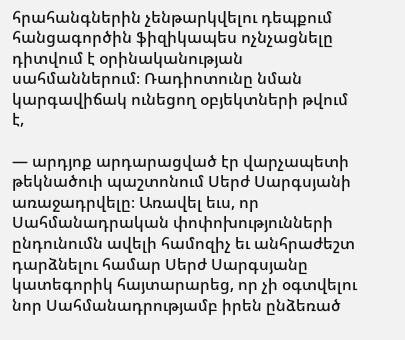հրահանգներին չենթարկվելու դեպքում հանցագործին ֆիզիկապես ոչնչացնելը դիտվում է օրինականության սահմաններում։ Ռադիոտունը նման կարգավիճակ ունեցող օբյեկտների թվում է,

— արդյոք արդարացված էր վարչապետի թեկնածուի պաշտոնում Սերժ Սարգսյանի առաջադրվելը։ Առավել եւս, որ Սահմանադրական փոփոխությունների ընդունումն ավելի համոզիչ եւ անհրաժեշտ դարձնելու համար Սերժ Սարգսյանը կատեգորիկ հայտարարեց, որ չի օգտվելու նոր Սահմանադրությամբ իրեն ընձեռած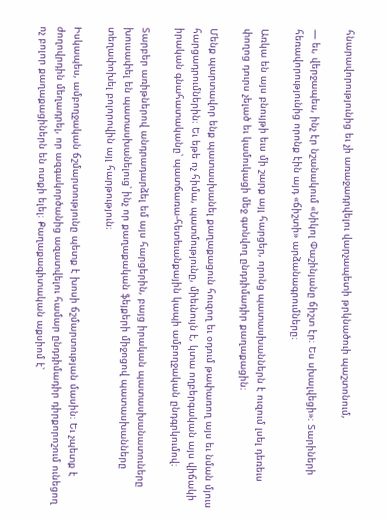հնարավորությունից եւ չի առաջադրվելու վարչապետի թրկնածուի պաշտոնում,

— եւ, վերջապես, ինչ էր նշանակում «Նիկոլ Փաշինյանը ճիշտ էր։ Ես սխալվեցի»։ Տարիների հեռավորությունից որոնք էին այդ «ճիշտի» արձանագրումները։

Առկա են այս բնույթի եւս մի շարք այլ հարցեր, որոնց պատասխաններն է ուզում լսել դեռեւս փողոց դուրս չելած եւ կամուկացի մեջ գտնվող ընդդիմադիր քաղաքացին։

Մենք պարտավոր ենք պատասխանել քաղաքացուն հուզող եւ օդում թափառող այս եւ նման մյուս հարցադրումներին։ Եւ եթե ոչ հիմա, պատմությունը, միեւնույն է, կտա ողբերգական այս վիճակի իրական գնահատականը՝ պատճառա-հետեւանքային կապի ամբողջական ընդգրկումով։

Տարբեր առիթներով անդրադարձել եմ այս հարցերին, բայց իրական պատասխանատուները խուսափել են պատասխանելուց՝ ինչ որ քաղաքական ֆեյքերի միջոցով պատասխանները տեղափոխել բոլորովին այլ հարթություն։

Իսկապես, ամբողջական ճշմարտությունը պետք է խոսի ճշմարտության մասին։ Եւ չպետք է ժողովրդին մեղադրել, որ ազգակործանից ազատվելու համար ընդդիմադիր դիրքորոշում ունեցող ոչ բոլոր քաղաքացիներն են ոտքի ելել։ Քաղաքագիտական աքսիոմ է՝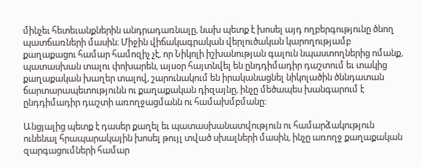մինչեւ հետեւանքներին անդրադառնալը, նախ պետք է խոսել այդ ողբերգությունը ծնող պատճառների մասին։ Միջին վիճակագրական վերլուծական կարողությամբ քաղաքացու համար համոզիչ չէ, որ Նիկոլի իշխանության գալուն նպաստողներից ոմանք, պատասխան տալու փոխարեն, այսօր հայտնվել են ընդդիմադիր դաշտում եւ տակից քաղաքական խաղեր տալով, շարունակում են իրականացնել նիկոլածին ծննդատան ճարտարապետությունն ու քաղաքական դիզայնը, ինչը մեծապես խանգարում է ընդդիմադիր դաշտի առողջացմանն ու համախմբմանը։

Անցյալից պետք է դասեր քաղել եւ պատասխանատվություն ու համարձակություն ունենալ հրապարակային խոսել թույլ տված սխալների մասին, ինչը առողջ քաղաքական զարգացումների համար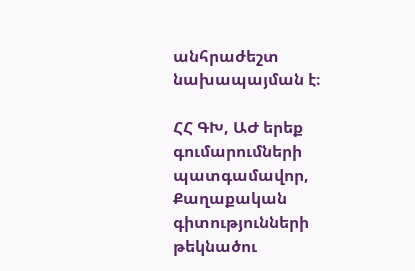անհրաժեշտ նախապայման է։

ՀՀ ԳԽ, ԱԺ երեք գումարումների պատգամավոր, Քաղաքական գիտությունների թեկնածու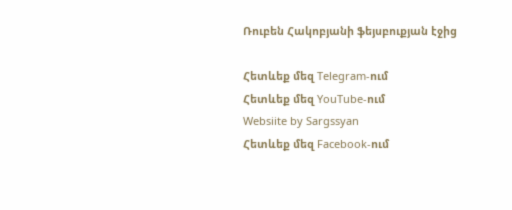Ռուբեն Հակոբյանի ֆեյսբուքյան էջից

Հետևեք մեզ Telegram-ում
Հետևեք մեզ YouTube-ում
Websiite by Sargssyan
Հետևեք մեզ Facebook-ում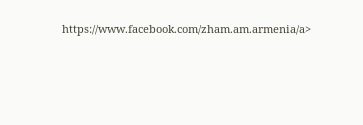https://www.facebook.com/zham.am.armenia/a>